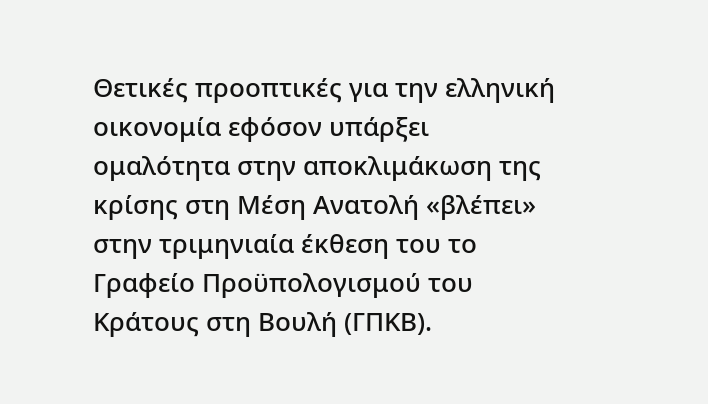Θετικές προοπτικές για την ελληνική οικονομία εφόσον υπάρξει ομαλότητα στην αποκλιμάκωση της κρίσης στη Μέση Ανατολή «βλέπει» στην τριμηνιαία έκθεση του το Γραφείο Προϋπολογισμού του Κράτους στη Βουλή (ΓΠΚΒ).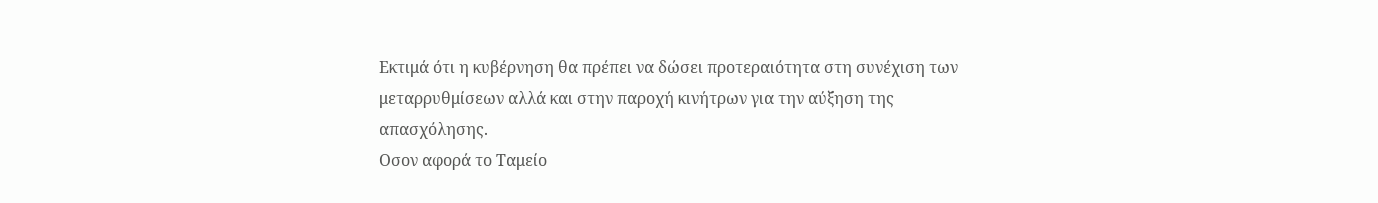Εκτιμά ότι η κυβέρνηση θα πρέπει να δώσει προτεραιότητα στη συνέχιση των μεταρρυθμίσεων αλλά και στην παροχή κινήτρων για την αύξηση της απασχόλησης.
Οσον αφορά το Ταμείο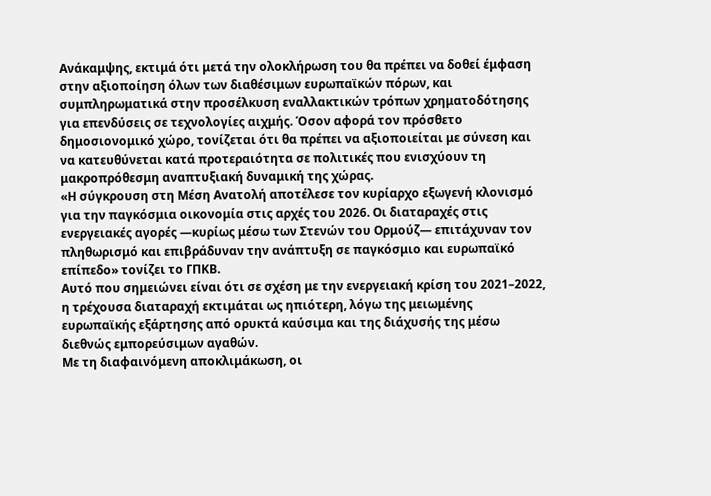Ανάκαμψης, εκτιμά ότι μετά την ολοκλήρωση του θα πρέπει να δοθεί έμφαση στην αξιοποίηση όλων των διαθέσιμων ευρωπαϊκών πόρων, και συμπληρωματικά στην προσέλκυση εναλλακτικών τρόπων χρηματοδότησης για επενδύσεις σε τεχνολογίες αιχμής. Όσον αφορά τον πρόσθετο δημοσιονομικό χώρο, τονίζεται ότι θα πρέπει να αξιοποιείται με σύνεση και να κατευθύνεται κατά προτεραιότητα σε πολιτικές που ενισχύουν τη μακροπρόθεσμη αναπτυξιακή δυναμική της χώρας.
«Η σύγκρουση στη Μέση Ανατολή αποτέλεσε τον κυρίαρχο εξωγενή κλονισμό για την παγκόσμια οικονομία στις αρχές του 2026. Οι διαταραχές στις ενεργειακές αγορές —κυρίως μέσω των Στενών του Ορμούζ— επιτάχυναν τον πληθωρισμό και επιβράδυναν την ανάπτυξη σε παγκόσμιο και ευρωπαϊκό επίπεδο» τονίζει το ΓΠΚΒ.
Αυτό που σημειώνει είναι ότι σε σχέση με την ενεργειακή κρίση του 2021–2022, η τρέχουσα διαταραχή εκτιμάται ως ηπιότερη, λόγω της μειωμένης ευρωπαϊκής εξάρτησης από ορυκτά καύσιμα και της διάχυσής της μέσω διεθνώς εμπορεύσιμων αγαθών.
Με τη διαφαινόμενη αποκλιμάκωση, οι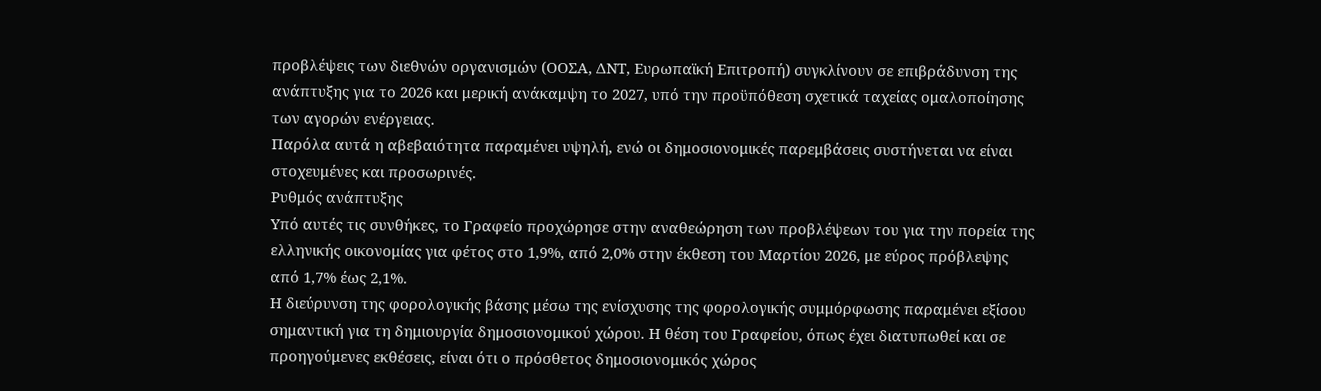προβλέψεις των διεθνών οργανισμών (ΟΟΣΑ, ΔΝΤ, Ευρωπαϊκή Επιτροπή) συγκλίνουν σε επιβράδυνση της ανάπτυξης για το 2026 και μερική ανάκαμψη το 2027, υπό την προϋπόθεση σχετικά ταχείας ομαλοποίησης των αγορών ενέργειας.
Παρόλα αυτά η αβεβαιότητα παραμένει υψηλή, ενώ οι δημοσιονομικές παρεμβάσεις συστήνεται να είναι στοχευμένες και προσωρινές.
Ρυθμός ανάπτυξης
Υπό αυτές τις συνθήκες, το Γραφείο προχώρησε στην αναθεώρηση των προβλέψεων του για την πορεία της ελληνικής οικονομίας για φέτος στο 1,9%, από 2,0% στην έκθεση του Μαρτίου 2026, με εύρος πρόβλεψης από 1,7% έως 2,1%.
Η διεύρυνση της φορολογικής βάσης μέσω της ενίσχυσης της φορολογικής συμμόρφωσης παραμένει εξίσου σημαντική για τη δημιουργία δημοσιονομικού χώρου. Η θέση του Γραφείου, όπως έχει διατυπωθεί και σε προηγούμενες εκθέσεις, είναι ότι ο πρόσθετος δημοσιονομικός χώρος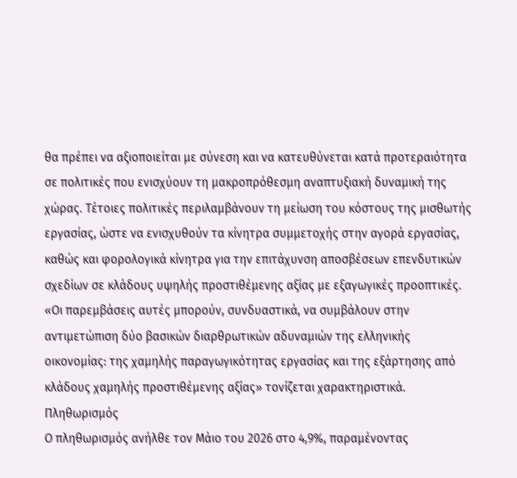θα πρέπει να αξιοποιείται με σύνεση και να κατευθύνεται κατά προτεραιότητα σε πολιτικές που ενισχύουν τη μακροπρόθεσμη αναπτυξιακή δυναμική της χώρας. Τέτοιες πολιτικές περιλαμβάνουν τη μείωση του κόστους της μισθωτής εργασίας, ώστε να ενισχυθούν τα κίνητρα συμμετοχής στην αγορά εργασίας, καθώς και φορολογικά κίνητρα για την επιτάχυνση αποσβέσεων επενδυτικών σχεδίων σε κλάδους υψηλής προστιθέμενης αξίας με εξαγωγικές προοπτικές.
«Οι παρεμβάσεις αυτές μπορούν, συνδυαστικά, να συμβάλουν στην αντιμετώπιση δύο βασικών διαρθρωτικών αδυναμιών της ελληνικής οικονομίας: της χαμηλής παραγωγικότητας εργασίας και της εξάρτησης από κλάδους χαμηλής προστιθέμενης αξίας» τονίζεται χαρακτηριστικά.
Πληθωρισμός
Ο πληθωρισμός ανήλθε τον Μάιο του 2026 στο 4,9%, παραμένοντας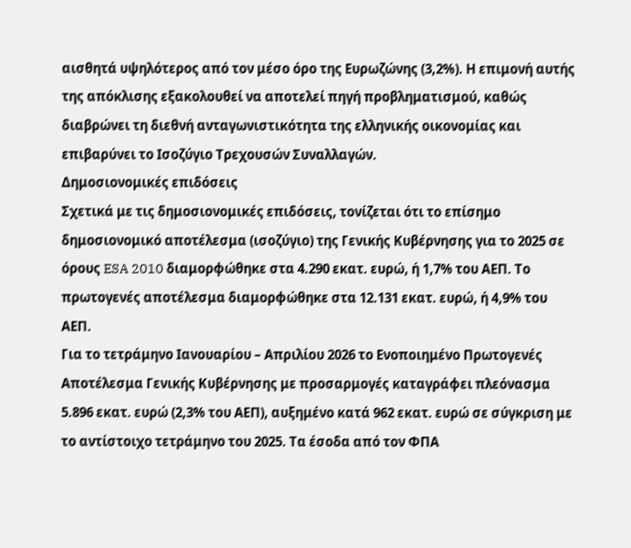αισθητά υψηλότερος από τον μέσο όρο της Ευρωζώνης (3,2%). Η επιμονή αυτής της απόκλισης εξακολουθεί να αποτελεί πηγή προβληματισμού, καθώς διαβρώνει τη διεθνή ανταγωνιστικότητα της ελληνικής οικονομίας και επιβαρύνει το Ισοζύγιο Τρεχουσών Συναλλαγών.
Δημοσιονομικές επιδόσεις
Σχετικά με τις δημοσιονομικές επιδόσεις, τονίζεται ότι το επίσημο δημοσιονομικό αποτέλεσμα (ισοζύγιο) της Γενικής Κυβέρνησης για το 2025 σε όρους ESA 2010 διαμορφώθηκε στα 4.290 εκατ. ευρώ, ή 1,7% του ΑΕΠ. Το πρωτογενές αποτέλεσμα διαμορφώθηκε στα 12.131 εκατ. ευρώ, ή 4,9% του ΑΕΠ.
Για το τετράμηνο Ιανουαρίου – Απριλίου 2026 το Ενοποιημένο Πρωτογενές Αποτέλεσμα Γενικής Κυβέρνησης με προσαρμογές καταγράφει πλεόνασμα 5.896 εκατ. ευρώ (2,3% του ΑΕΠ), αυξημένο κατά 962 εκατ. ευρώ σε σύγκριση με το αντίστοιχο τετράμηνο του 2025. Τα έσοδα από τον ΦΠΑ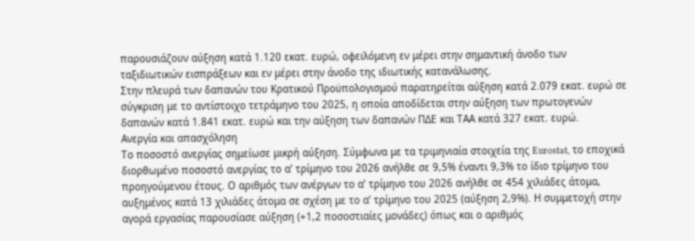παρουσιάζουν αύξηση κατά 1.120 εκατ. ευρώ, οφειλόμενη εν μέρει στην σημαντική άνοδο των ταξιδιωτικών εισπράξεων και εν μέρει στην άνοδο της ιδιωτικής κατανάλωσης.
Στην πλευρά των δαπανών του Κρατικού Προϋπολογισμού παρατηρείται αύξηση κατά 2.079 εκατ. ευρώ σε σύγκριση με το αντίστοιχο τετράμηνο του 2025, η οποία αποδίδεται στην αύξηση των πρωτογενών δαπανών κατά 1.841 εκατ. ευρώ και την αύξηση των δαπανών ΠΔΕ και ΤΑΑ κατά 327 εκατ. ευρώ.
Ανεργία και απασχόληση
Το ποσοστό ανεργίας σημείωσε μικρή αύξηση. Σύμφωνα με τα τριμηνιαία στοιχεία της Eurostat, το εποχικά διορθωμένο ποσοστό ανεργίας το α’ τρίμηνο του 2026 ανήλθε σε 9,5% έναντι 9,3% το ίδιο τρίμηνο του προηγούμενου έτους. Ο αριθμός των ανέργων το α’ τρίμηνο του 2026 ανήλθε σε 454 χιλιάδες άτομα, αυξημένος κατά 13 χιλιάδες άτομα σε σχέση με το α’ τρίμηνο του 2025 (αύξηση 2,9%). Η συμμετοχή στην αγορά εργασίας παρουσίασε αύξηση (+1,2 ποσοστιαίες μονάδες) όπως και ο αριθμός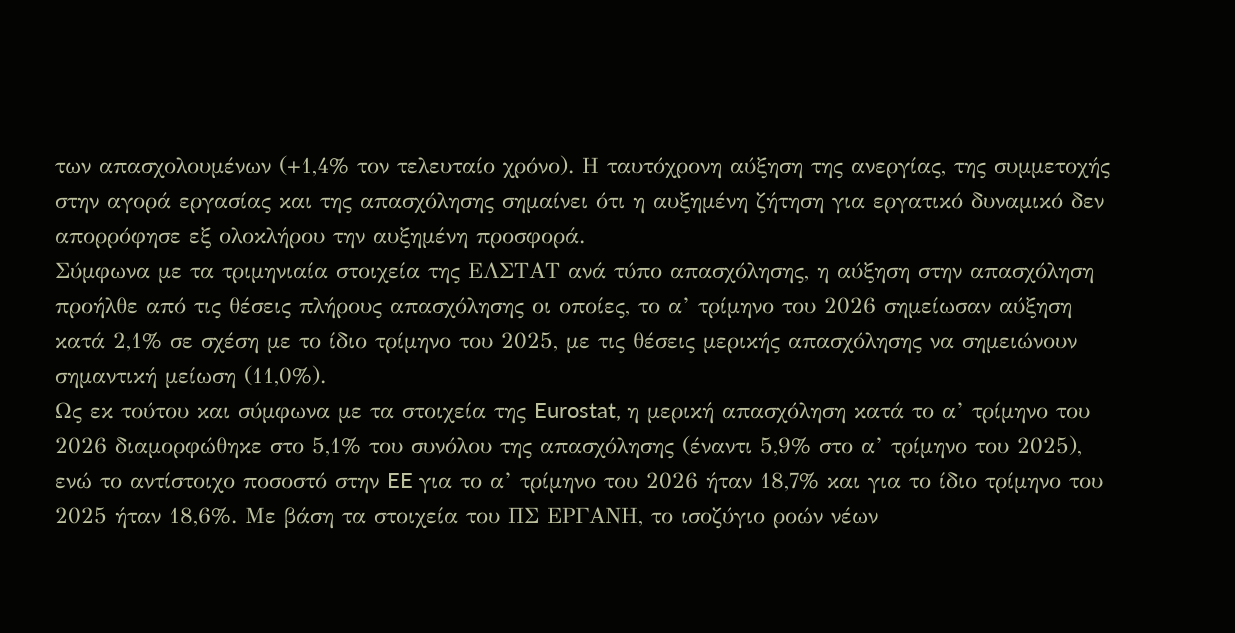των απασχολουμένων (+1,4% τον τελευταίο χρόνο). Η ταυτόχρονη αύξηση της ανεργίας, της συμμετοχής στην αγορά εργασίας και της απασχόλησης σημαίνει ότι η αυξημένη ζήτηση για εργατικό δυναμικό δεν απορρόφησε εξ ολοκλήρου την αυξημένη προσφορά.
Σύμφωνα με τα τριμηνιαία στοιχεία της ΕΛΣΤΑΤ ανά τύπο απασχόλησης, η αύξηση στην απασχόληση προήλθε από τις θέσεις πλήρους απασχόλησης οι οποίες, το α’ τρίμηνο του 2026 σημείωσαν αύξηση κατά 2,1% σε σχέση με το ίδιο τρίμηνο του 2025, με τις θέσεις μερικής απασχόλησης να σημειώνουν σημαντική μείωση (11,0%).
Ως εκ τούτου και σύμφωνα με τα στοιχεία της Eurostat, η μερική απασχόληση κατά το α’ τρίμηνο του 2026 διαμορφώθηκε στο 5,1% του συνόλου της απασχόλησης (έναντι 5,9% στο α’ τρίμηνο του 2025), ενώ το αντίστοιχο ποσοστό στην EE για το α’ τρίμηνο του 2026 ήταν 18,7% και για το ίδιο τρίμηνο του 2025 ήταν 18,6%. Με βάση τα στοιχεία του ΠΣ ΕΡΓΑΝΗ, το ισοζύγιο ροών νέων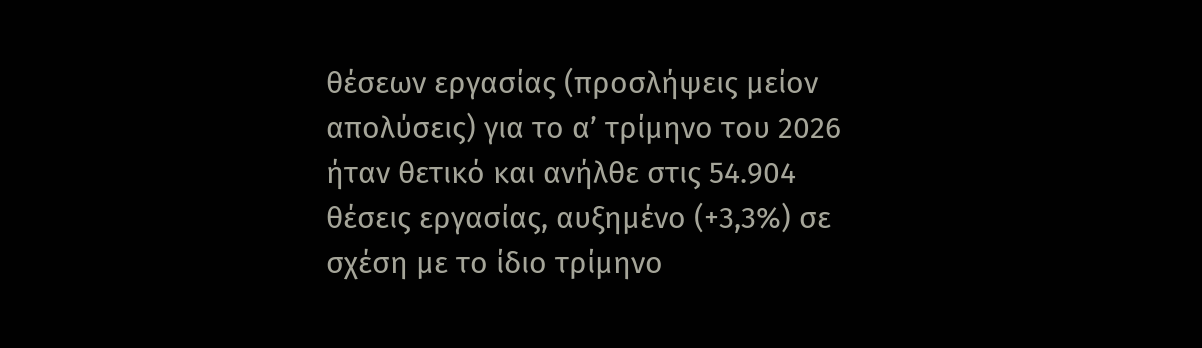θέσεων εργασίας (προσλήψεις μείον απολύσεις) για το α’ τρίμηνο του 2026 ήταν θετικό και ανήλθε στις 54.904 θέσεις εργασίας, αυξημένο (+3,3%) σε σχέση με το ίδιο τρίμηνο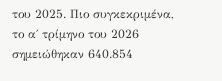του 2025. Πιο συγκεκριμένα, το α΄ τρίμηνο του 2026 σημειώθηκαν 640.854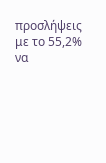προσλήψεις με το 55,2% να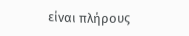είναι πλήρους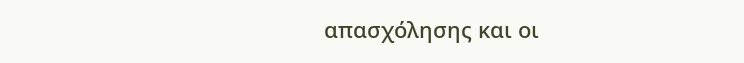απασχόλησης και οι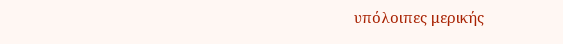υπόλοιπες μερικής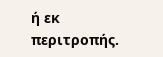ή εκ περιτροπής.